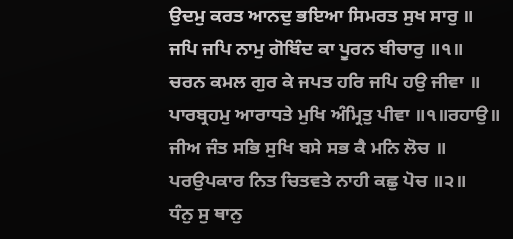ਉਦਮੁ ਕਰਤ ਆਨਦੁ ਭਇਆ ਸਿਮਰਤ ਸੁਖ ਸਾਰੁ ॥
ਜਪਿ ਜਪਿ ਨਾਮੁ ਗੋਬਿੰਦ ਕਾ ਪੂਰਨ ਬੀਚਾਰੁ ॥੧॥
ਚਰਨ ਕਮਲ ਗੁਰ ਕੇ ਜਪਤ ਹਰਿ ਜਪਿ ਹਉ ਜੀਵਾ ॥
ਪਾਰਬ੍ਰਹਮੁ ਆਰਾਧਤੇ ਮੁਖਿ ਅੰਮ੍ਰਿਤੁ ਪੀਵਾ ॥੧॥ਰਹਾਉ॥
ਜੀਅ ਜੰਤ ਸਭਿ ਸੁਖਿ ਬਸੇ ਸਭ ਕੈ ਮਨਿ ਲੋਚ ॥
ਪਰਉਪਕਾਰ ਨਿਤ ਚਿਤਵਤੇ ਨਾਹੀ ਕਛੁ ਪੋਚ ॥੨॥
ਧੰਨੁ ਸੁ ਥਾਨੁ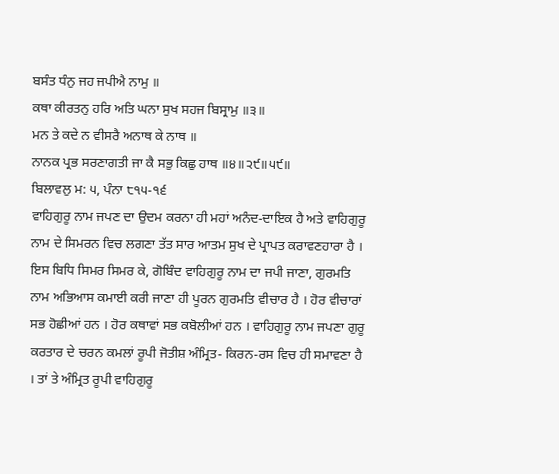ਬਸੰਤ ਧੰਨੁ ਜਹ ਜਪੀਐ ਨਾਮੁ ॥
ਕਥਾ ਕੀਰਤਨੁ ਹਰਿ ਅਤਿ ਘਨਾ ਸੁਖ ਸਹਜ ਬਿਸ੍ਰਾਮੁ ॥੩॥
ਮਨ ਤੇ ਕਦੇ ਨ ਵੀਸਰੈ ਅਨਾਥ ਕੇ ਨਾਥ ॥
ਨਾਨਕ ਪ੍ਰਭ ਸਰਣਾਗਤੀ ਜਾ ਕੈ ਸਭੁ ਕਿਛੁ ਹਾਥ ॥੪॥੨੯॥੫੯॥
ਬਿਲਾਵਲੁ ਮ: ੫, ਪੰਨਾ ੮੧੫-੧੬
ਵਾਹਿਗੁਰੂ ਨਾਮ ਜਪਣ ਦਾ ਉਦਮ ਕਰਨਾ ਹੀ ਮਹਾਂ ਅਨੰਦ-ਦਾਇਕ ਹੈ ਅਤੇ ਵਾਹਿਗੁਰੂ ਨਾਮ ਦੇ ਸਿਮਰਨ ਵਿਚ ਲਗਣਾ ਤੱਤ ਸਾਰ ਆਤਮ ਸੁਖ ਦੇ ਪ੍ਰਾਪਤ ਕਰਾਵਣਹਾਰਾ ਹੈ । ਇਸ ਬਿਧਿ ਸਿਮਰ ਸਿਮਰ ਕੇ, ਗੋਬਿੰਦ ਵਾਹਿਗੁਰੂ ਨਾਮ ਦਾ ਜਪੀ ਜਾਣਾ, ਗੁਰਮਤਿ ਨਾਮ ਅਭਿਆਸ ਕਮਾਈ ਕਰੀ ਜਾਣਾ ਹੀ ਪੂਰਨ ਗੁਰਮਤਿ ਵੀਚਾਰ ਹੈ । ਹੋਰ ਵੀਚਾਰਾਂ ਸਭ ਹੋਛੀਆਂ ਹਨ । ਹੋਰ ਕਥਾਵਾਂ ਸਭ ਕਬੋਲੀਆਂ ਹਨ । ਵਾਹਿਗੁਰੂ ਨਾਮ ਜਪਣਾ ਗੁਰੂ ਕਰਤਾਰ ਦੇ ਚਰਨ ਕਮਲਾਂ ਰੂਪੀ ਜੋਤੀਸ਼ ਅੰਮ੍ਰਿਤ- ਕਿਰਨ-ਰਸ ਵਿਚ ਹੀ ਸਮਾਵਣਾ ਹੈ । ਤਾਂ ਤੇ ਅੰਮ੍ਰਿਤ ਰੂਪੀ ਵਾਹਿਗੁਰੂ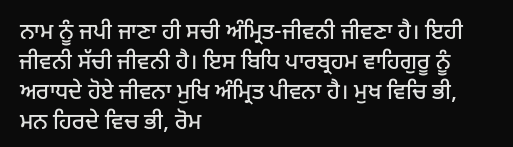ਨਾਮ ਨੂੰ ਜਪੀ ਜਾਣਾ ਹੀ ਸਚੀ ਅੰਮ੍ਰਿਤ-ਜੀਵਨੀ ਜੀਵਣਾ ਹੈ। ਇਹੀ ਜੀਵਨੀ ਸੱਚੀ ਜੀਵਨੀ ਹੈ। ਇਸ ਬਿਧਿ ਪਾਰਬ੍ਰਹਮ ਵਾਹਿਗੁਰੂ ਨੂੰ ਅਰਾਧਦੇ ਹੋਏ ਜੀਵਨਾ ਮੁਖਿ ਅੰਮ੍ਰਿਤ ਪੀਵਨਾ ਹੈ। ਮੁਖ ਵਿਚਿ ਭੀ, ਮਨ ਹਿਰਦੇ ਵਿਚ ਭੀ, ਰੋਮ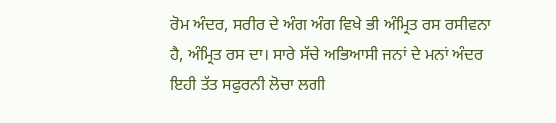ਰੋਮ ਅੰਦਰ, ਸਰੀਰ ਦੇ ਅੰਗ ਅੰਗ ਵਿਖੇ ਭੀ ਅੰਮ੍ਰਿਤ ਰਸ ਰਸੀਵਨਾ ਹੈ, ਅੰਮ੍ਰਿਤ ਰਸ ਦਾ। ਸਾਰੇ ਸੱਚੇ ਅਭਿਆਸੀ ਜਨਾਂ ਦੇ ਮਨਾਂ ਅੰਦਰ ਇਹੀ ਤੱਤ ਸਫੁਰਨੀ ਲੋਚਾ ਲਗੀ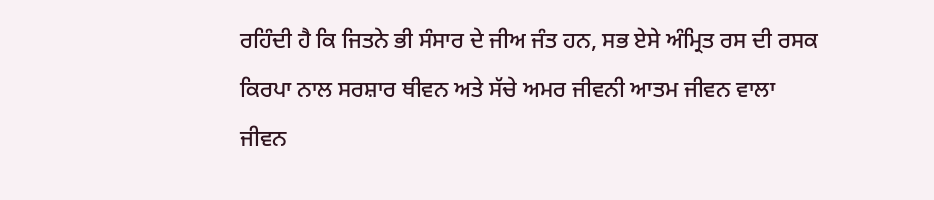ਰਹਿੰਦੀ ਹੈ ਕਿ ਜਿਤਨੇ ਭੀ ਸੰਸਾਰ ਦੇ ਜੀਅ ਜੰਤ ਹਨ, ਸਭ ਏਸੇ ਅੰਮ੍ਰਿਤ ਰਸ ਦੀ ਰਸਕ ਕਿਰਪਾ ਨਾਲ ਸਰਸ਼ਾਰ ਥੀਵਨ ਅਤੇ ਸੱਚੇ ਅਮਰ ਜੀਵਨੀ ਆਤਮ ਜੀਵਨ ਵਾਲਾ ਜੀਵਨ